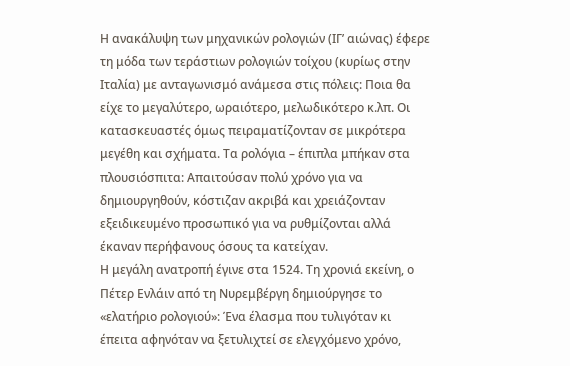Η ανακάλυψη των μηχανικών ρολογιών (ΙΓ’ αιώνας) έφερε τη μόδα των τεράστιων ρολογιών τοίχου (κυρίως στην Ιταλία) με ανταγωνισμό ανάμεσα στις πόλεις: Ποια θα είχε το μεγαλύτερο, ωραιότερο, μελωδικότερο κ.λπ. Οι κατασκευαστές όμως πειραματίζονταν σε μικρότερα μεγέθη και σχήματα. Τα ρολόγια – έπιπλα μπήκαν στα πλουσιόσπιτα: Απαιτούσαν πολύ χρόνο για να δημιουργηθούν, κόστιζαν ακριβά και χρειάζονταν εξειδικευμένο προσωπικό για να ρυθμίζονται αλλά έκαναν περήφανους όσους τα κατείχαν.
Η μεγάλη ανατροπή έγινε στα 1524. Τη χρονιά εκείνη, ο Πέτερ Ενλάιν από τη Νυρεμβέργη δημιούργησε το «ελατήριο ρολογιού»: Ένα έλασμα που τυλιγόταν κι έπειτα αφηνόταν να ξετυλιχτεί σε ελεγχόμενο χρόνο,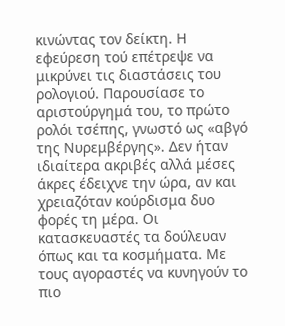κινώντας τον δείκτη. Η εφεύρεση τού επέτρεψε να μικρύνει τις διαστάσεις του ρολογιού. Παρουσίασε το αριστούργημά του, το πρώτο ρολόι τσέπης, γνωστό ως «αβγό της Νυρεμβέργης». Δεν ήταν ιδιαίτερα ακριβές αλλά μέσες άκρες έδειχνε την ώρα, αν και χρειαζόταν κούρδισμα δυο φορές τη μέρα. Οι κατασκευαστές τα δούλευαν όπως και τα κοσμήματα. Με τους αγοραστές να κυνηγούν το πιο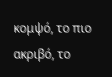κομψό, το πιο ακριβό, το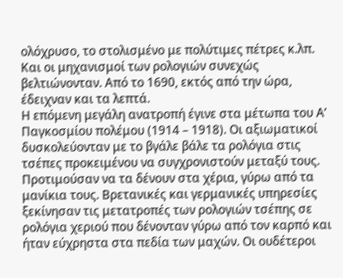ολόχρυσο, το στολισμένο με πολύτιμες πέτρες κ.λπ. Και οι μηχανισμοί των ρολογιών συνεχώς βελτιώνονταν. Από το 1690, εκτός από την ώρα, έδειχναν και τα λεπτά.
Η επόμενη μεγάλη ανατροπή έγινε στα μέτωπα του Α’ Παγκοσμίου πολέμου (1914 – 1918). Οι αξιωματικοί δυσκολεύονταν με το βγάλε βάλε τα ρολόγια στις τσέπες προκειμένου να συγχρονιστούν μεταξύ τους. Προτιμούσαν να τα δένουν στα χέρια, γύρω από τα μανίκια τους. Βρετανικές και γερμανικές υπηρεσίες ξεκίνησαν τις μετατροπές των ρολογιών τσέπης σε ρολόγια χεριού που δένονταν γύρω από τον καρπό και ήταν εύχρηστα στα πεδία των μαχών. Οι ουδέτεροι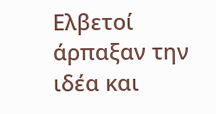Ελβετοί άρπαξαν την ιδέα και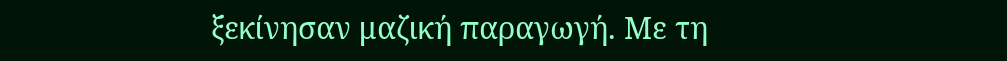ξεκίνησαν μαζική παραγωγή. Με τη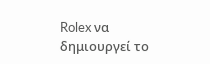Rolex να δημιουργεί το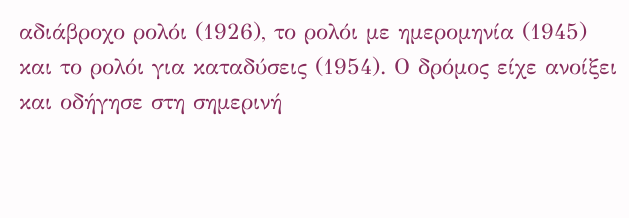αδιάβροχο ρολόι (1926), το ρολόι με ημερομηνία (1945) και το ρολόι για καταδύσεις (1954). Ο δρόμος είχε ανοίξει και οδήγησε στη σημερινή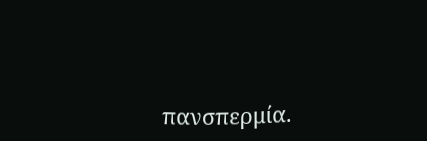πανσπερμία.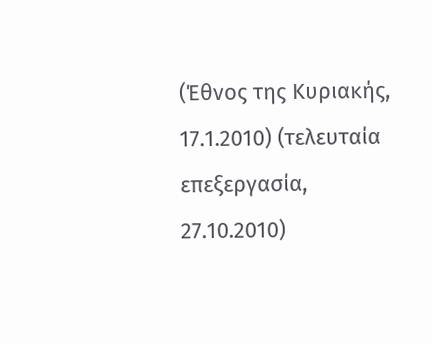(Έθνος της Κυριακής, 17.1.2010) (τελευταία επεξεργασία, 27.10.2010)